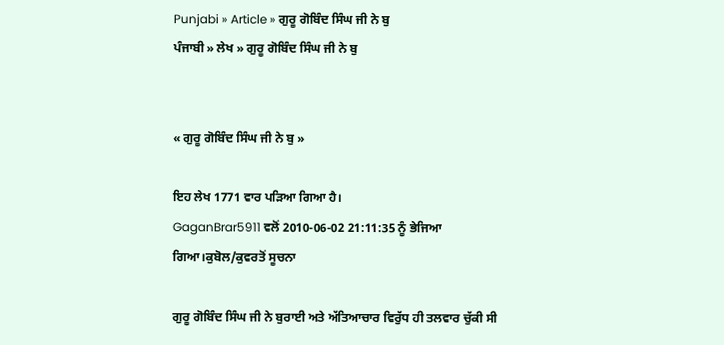Punjabi » Article » ਗੁਰੂ ਗੋਬਿੰਦ ਸਿੰਘ ਜੀ ਨੇ ਬੁ
ਪੰਜਾਬੀ » ਲੇਖ » ਗੁਰੂ ਗੋਬਿੰਦ ਸਿੰਘ ਜੀ ਨੇ ਬੁ


« ਗੁਰੂ ਗੋਬਿੰਦ ਸਿੰਘ ਜੀ ਨੇ ਬੁ »

ਇਹ ਲੇਖ 1771 ਵਾਰ ਪੜਿਆ ਗਿਆ ਹੈ।
GaganBrar5911 ਵਲੋਂ 2010-06-02 21:11:35 ਨੂੰ ਭੇਜਿਆ ਗਿਆ।ਕੁਬੋਲ/ਕੁਵਰਤੋਂ ਸੂਚਨਾ

ਗੁਰੂ ਗੋਬਿੰਦ ਸਿੰਘ ਜੀ ਨੇ ਬੁਰਾਈ ਅਤੇ ਅੱਤਿਆਚਾਰ ਵਿਰੁੱਧ ਹੀ ਤਲਵਾਰ ਚੁੱਕੀ ਸੀ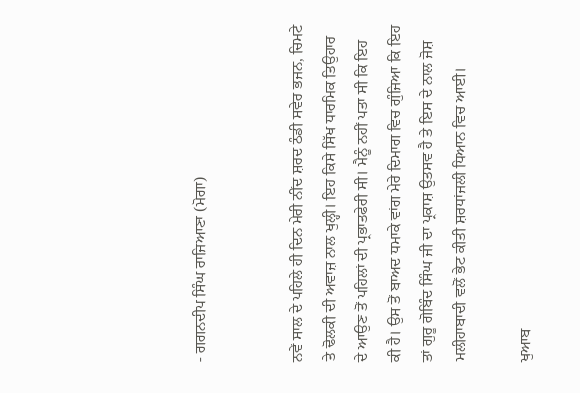- ਗਗਨਦੀਪ ਸਿੰਘ ਰਾਜਿਆਣਾ (ਮੋਗਾ)


ਨਵੇਂ ਸਾਲ ਦੇ ਪਹਿਲੇ ਹੀ ਦਿਨ ਮੇਰੀ ਨੀਂਦ ਸ਼ਰਦ ਠੰਡੀ ਸਵੇਰ ਭਜਨ, ਚਿਮਟੇ ਤੇ ਢੋਲਕੀ ਦੀ ਅਵਾਜ਼ ਨਾਲ ਖੁਲ੍ਹੀ। ਇਹ ਕਿਸੇ ਸਿੱਖ ਧਾਰਮਿਕ ਤਿਉਹਾਰ ਦੇ ਆਉਣ ਤੋਂ ਪਹਿਲਾਂ ਦੀ ਪ੍ਰਭਾਤਫੇਰੀ ਸੀ। ਮੈਨੂੰ ਨਹੀਂ ਪਤਾ ਸੀ ਕਿ ਇਹ ਕੀ ਹੈ। ਉਸ ਤੋਂ ਬਾਅਦ ਧਮਾਕੇ ਵਾਂਗ ਮੇਰੇ ਦਿਮਾਗ ਵਿਚ ਗੁੰਜਿਆ ਕਿ ਇਹ ਤਾਂ ਗੁਰੂ ਗੋਬਿੰਦ ਸਿੰਘ ਜੀ ਦਾ ਪ੍ਰਕਾਸ਼ ਉਤਸਵ ਹੈ ਤੇ ਇਸ ਦੇ ਨਾਲ ਜੋਸ਼ ਮਲੀਹਾਬਾਦੀ ਵਲੋਂ ਭੇਟ ਕੀਤੀ ਸ਼ਰਧਾਂਜਲੀ ਧਿਆਨ ਵਿਚ ਆਈ।

ਖੁਆਬ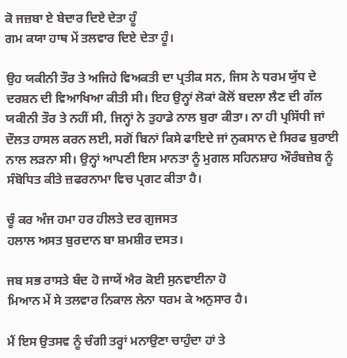ਕੋ ਜਜ਼ਬਾ ਏ ਬੇਦਾਰ ਦਿਏ ਦੇਤਾ ਹੂੰ
ਗਮ ਕਯਾ ਹਾਥ ਮੇਂ ਤਲਵਾਰ ਦਿਏ ਦੇਤਾ ਹੂੰ।

ਉਹ ਯਕੀਨੀ ਤੌਰ ਤੇ ਅਜਿਹੇ ਵਿਅਕਤੀ ਦਾ ਪ੍ਰਤੀਕ ਸਨ, ਜਿਸ ਨੇ ਧਰਮ ਯੁੱਧ ਦੇ ਦਰਸ਼ਨ ਦੀ ਵਿਆਖਿਆ ਕੀਤੀ ਸੀ। ਇਹ ਉਨ੍ਹਾਂ ਲੋਕਾਂ ਕੋਲੋਂ ਬਦਲਾ ਲੈਣ ਦੀ ਗੱਲ ਯਕੀਨੀ ਤੌਰ ਤੇ ਨਹੀਂ ਸੀ, ਜਿਨ੍ਹਾਂ ਨੇ ਤੁਹਾਡੇ ਨਾਲ ਬੁਰਾ ਕੀਤਾ। ਨਾ ਹੀ ਪ੍ਰਸਿੱਧੀ ਜਾਂ ਦੌਲਤ ਹਾਸਲ ਕਰਨ ਲਈ, ਸਗੋਂ ਬਿਨਾਂ ਕਿਸੇ ਫਾਇਦੇ ਜਾਂ ਨੁਕਸਾਨ ਦੇ ਸਿਰਫ ਬੁਰਾਈ ਨਾਲ ਲੜਨਾ ਸੀ। ਉਨ੍ਹਾਂ ਆਪਣੀ ਇਸ ਮਾਨਤਾ ਨੂੰ ਮੁਗਲ ਸਹਿਨਸ਼ਾਹ ਔਰੰਬਜ਼ੇਬ ਨੂੰ ਸੰਬੋਧਿਤ ਕੀਤੇ ਜ਼ਫਰਨਾਮਾ ਵਿਚ ਪ੍ਰਗਟ ਕੀਤਾ ਹੈ।

ਚੂੰ ਕਰ ਅੰਜ ਹਮਾ ਹਰ ਹੀਲਤੇ ਦਰ ਗੁਜਸਤ
ਹਲਾਲ ਅਸਤ ਬੁਰਦਾਨ ਬਾ ਸ਼ਮਸ਼ੀਰ ਦਸਤ।

ਜਬ ਸਭ ਰਾਸਤੇ ਬੰਦ ਹੋ ਜਾਯੇਂ ਐਰ ਕੋਈ ਸੁਨਵਾਈਨਾ ਹੋ
ਮਿਆਨ ਮੇਂ ਸੇ ਤਲਵਾਰ ਨਿਕਾਲ ਲੇਨਾ ਧਰਮ ਕੇ ਅਨੁਸਾਰ ਹੈ।

ਮੈਂ ਇਸ ਉਤਸਵ ਨੂੰ ਚੰਗੀ ਤਰ੍ਹਾਂ ਮਨਾਉਣਾ ਚਾਹੁੰਦਾ ਹਾਂ ਤੇ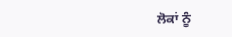ਲੋਕਾਂ ਨੂੰ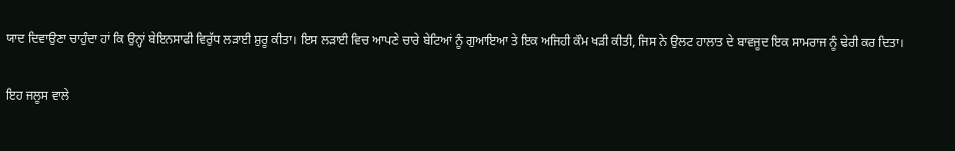ਯਾਦ ਦਿਵਾਉਣਾ ਚਾਹੁੰਦਾ ਹਾਂ ਕਿ ਉਨ੍ਹਾਂ ਬੇਇਨਸਾਫੀ ਵਿਰੁੱਧ ਲੜਾਈ ਸ਼ੁਰੂ ਕੀਤਾ। ਇਸ ਲੜਾਈ ਵਿਚ ਆਪਣੇ ਚਾਰੇ ਬੇਟਿਆਂ ਨੂੰ ਗੁਆਇਆ ਤੇ ਇਕ ਅਜਿਹੀ ਕੌਮ ਖੜੀ ਕੀਤੀ, ਜਿਸ ਨੇ ਉਲਟ ਹਾਲਾਤ ਦੇ ਬਾਵਜੂਦ ਇਕ ਸਾਮਰਾਜ ਨੂੰ ਢੇਰੀ ਕਰ ਦਿਤਾ।

ਇਹ ਜਲੂਸ ਵਾਲੇ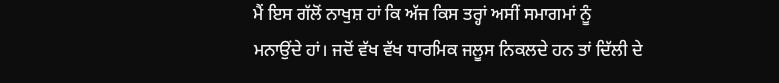ਮੈਂ ਇਸ ਗੱਲੋਂ ਨਾਖੁਸ਼ ਹਾਂ ਕਿ ਅੱਜ ਕਿਸ ਤਰ੍ਹਾਂ ਅਸੀਂ ਸਮਾਗਮਾਂ ਨੂੰ ਮਨਾਉਂਦੇ ਹਾਂ। ਜਦੋਂ ਵੱਖ ਵੱਖ ਧਾਰਮਿਕ ਜਲੂਸ ਨਿਕਲਦੇ ਹਨ ਤਾਂ ਦਿੱਲੀ ਦੇ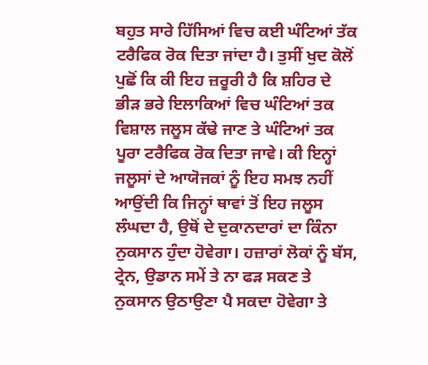ਬਹੁਤ ਸਾਰੇ ਹਿੱਸਿਆਂ ਵਿਚ ਕਈ ਘੰਟਿਆਂ ਤੱਕ ਟਰੈਫਿਕ ਰੋਕ ਦਿਤਾ ਜਾਂਦਾ ਹੈ। ਤੁਸੀਂ ਖੁਦ ਕੋਲੋਂ ਪੁਛੋਂ ਕਿ ਕੀ ਇਹ ਜ਼ਰੂਰੀ ਹੈ ਕਿ ਸ਼ਹਿਰ ਦੇ ਭੀੜ ਭਰੇ ਇਲਾਕਿਆਂ ਵਿਚ ਘੰਟਿਆਂ ਤਕ ਵਿਸ਼ਾਲ ਜਲੂਸ ਕੱਢੇ ਜਾਣ ਤੇ ਘੰਟਿਆਂ ਤਕ ਪੂਰਾ ਟਰੈਫਿਕ ਰੋਕ ਦਿਤਾ ਜਾਵੇ। ਕੀ ਇਨ੍ਹਾਂ ਜਲੂਸਾਂ ਦੇ ਆਯੋਜਕਾਂ ਨੂੰ ਇਹ ਸਮਝ ਨਹੀਂ ਆਉਂਦੀ ਕਿ ਜਿਨ੍ਹਾਂ ਥਾਵਾਂ ਤੋਂ ਇਹ ਜਲੂਸ ਲੰਘਦਾ ਹੈ, ਉਥੋਂ ਦੇ ਦੁਕਾਨਦਾਰਾਂ ਦਾ ਕਿੰਨਾ ਨੁਕਸਾਨ ਹੁੰਦਾ ਹੋਵੇਗਾ। ਹਜ਼ਾਰਾਂ ਲੋਕਾਂ ਨੂੰ ਬੱਸ, ਟ੍ਰੇਨ, ਉਡਾਨ ਸਮੇਂ ਤੇ ਨਾ ਫੜ ਸਕਣ ਤੇ ਨੁਕਸਾਨ ਉਠਾਉਣਾ ਪੈ ਸਕਦਾ ਹੋਵੇਗਾ ਤੇ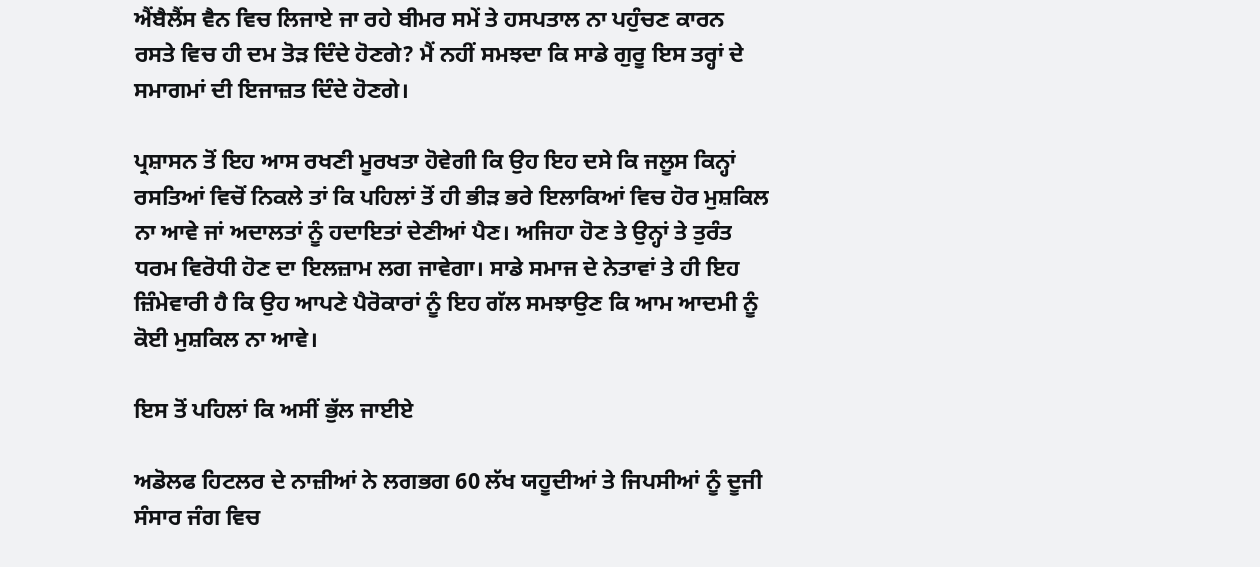ਐਂਬੈਲੈਂਸ ਵੈਨ ਵਿਚ ਲਿਜਾਏ ਜਾ ਰਹੇ ਬੀਮਰ ਸਮੇਂ ਤੇ ਹਸਪਤਾਲ ਨਾ ਪਹੁੰਚਣ ਕਾਰਨ ਰਸਤੇ ਵਿਚ ਹੀ ਦਮ ਤੋੜ ਦਿੰਦੇ ਹੋਣਗੇ? ਮੈਂ ਨਹੀਂ ਸਮਝਦਾ ਕਿ ਸਾਡੇ ਗੁਰੂ ਇਸ ਤਰ੍ਹਾਂ ਦੇ ਸਮਾਗਮਾਂ ਦੀ ਇਜਾਜ਼ਤ ਦਿੰਦੇ ਹੋਣਗੇ।

ਪ੍ਰਸ਼ਾਸਨ ਤੋਂ ਇਹ ਆਸ ਰਖਣੀ ਮੂਰਖਤਾ ਹੋਵੇਗੀ ਕਿ ਉਹ ਇਹ ਦਸੇ ਕਿ ਜਲੂਸ ਕਿਨ੍ਹਾਂ ਰਸਤਿਆਂ ਵਿਚੋਂ ਨਿਕਲੇ ਤਾਂ ਕਿ ਪਹਿਲਾਂ ਤੋਂ ਹੀ ਭੀੜ ਭਰੇ ਇਲਾਕਿਆਂ ਵਿਚ ਹੋਰ ਮੁਸ਼ਕਿਲ ਨਾ ਆਵੇ ਜਾਂ ਅਦਾਲਤਾਂ ਨੂੰ ਹਦਾਇਤਾਂ ਦੇਣੀਆਂ ਪੈਣ। ਅਜਿਹਾ ਹੋਣ ਤੇ ਉਨ੍ਹਾਂ ਤੇ ਤੁਰੰਤ ਧਰਮ ਵਿਰੋਧੀ ਹੋਣ ਦਾ ਇਲਜ਼ਾਮ ਲਗ ਜਾਵੇਗਾ। ਸਾਡੇ ਸਮਾਜ ਦੇ ਨੇਤਾਵਾਂ ਤੇ ਹੀ ਇਹ ਜ਼ਿੰਮੇਵਾਰੀ ਹੈ ਕਿ ਉਹ ਆਪਣੇ ਪੈਰੋਕਾਰਾਂ ਨੂੰ ਇਹ ਗੱਲ ਸਮਝਾਉਣ ਕਿ ਆਮ ਆਦਮੀ ਨੂੰ ਕੋਈ ਮੁਸ਼ਕਿਲ ਨਾ ਆਵੇ।

ਇਸ ਤੋਂ ਪਹਿਲਾਂ ਕਿ ਅਸੀਂ ਭੁੱਲ ਜਾਈਏ

ਅਡੋਲਫ ਹਿਟਲਰ ਦੇ ਨਾਜ਼ੀਆਂ ਨੇ ਲਗਭਗ 60 ਲੱਖ ਯਹੂਦੀਆਂ ਤੇ ਜਿਪਸੀਆਂ ਨੂੰ ਦੂਜੀ ਸੰਸਾਰ ਜੰਗ ਵਿਚ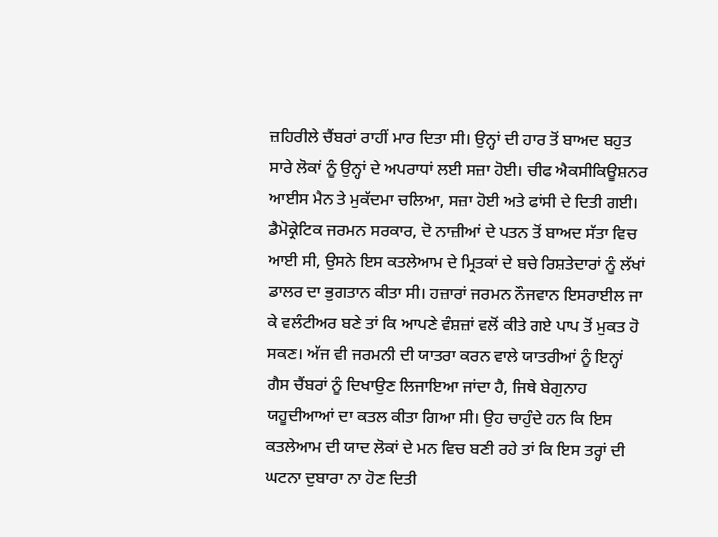ਜ਼ਹਿਰੀਲੇ ਚੈਂਬਰਾਂ ਰਾਹੀਂ ਮਾਰ ਦਿਤਾ ਸੀ। ਉਨ੍ਹਾਂ ਦੀ ਹਾਰ ਤੋਂ ਬਾਅਦ ਬਹੁਤ ਸਾਰੇ ਲੋਕਾਂ ਨੂੰ ਉਨ੍ਹਾਂ ਦੇ ਅਪਰਾਧਾਂ ਲਈ ਸਜ਼ਾ ਹੋਈ। ਚੀਫ ਐਕਸੀਕਿਊਸ਼ਨਰ ਆਈਸ ਮੈਨ ਤੇ ਮੁਕੱਦਮਾ ਚਲਿਆ, ਸਜ਼ਾ ਹੋਈ ਅਤੇ ਫਾਂਸੀ ਦੇ ਦਿਤੀ ਗਈ। ਡੈਮੋਕ੍ਰੇਟਿਕ ਜਰਮਨ ਸਰਕਾਰ, ਦੋ ਨਾਜ਼ੀਆਂ ਦੇ ਪਤਨ ਤੋਂ ਬਾਅਦ ਸੱਤਾ ਵਿਚ ਆਈ ਸੀ, ਉਸਨੇ ਇਸ ਕਤਲੇਆਮ ਦੇ ਮ੍ਰਿਤਕਾਂ ਦੇ ਬਚੇ ਰਿਸ਼ਤੇਦਾਰਾਂ ਨੂੰ ਲੱਖਾਂ ਡਾਲਰ ਦਾ ਭੁਗਤਾਨ ਕੀਤਾ ਸੀ। ਹਜ਼ਾਰਾਂ ਜਰਮਨ ਨੌਜਵਾਨ ਇਸਰਾਈਲ ਜਾ ਕੇ ਵਲੰਟੀਅਰ ਬਣੇ ਤਾਂ ਕਿ ਆਪਣੇ ਵੰਸ਼ਜ਼ਾਂ ਵਲੋਂ ਕੀਤੇ ਗਏ ਪਾਪ ਤੋਂ ਮੁਕਤ ਹੋ ਸਕਣ। ਅੱਜ ਵੀ ਜਰਮਨੀ ਦੀ ਯਾਤਰਾ ਕਰਨ ਵਾਲੇ ਯਾਤਰੀਆਂ ਨੂੰ ਇਨ੍ਹਾਂ ਗੈਸ ਚੈਂਬਰਾਂ ਨੂੰ ਦਿਖਾਉਣ ਲਿਜਾਇਆ ਜਾਂਦਾ ਹੈ, ਜਿਥੇ ਬੇਗੁਨਾਹ ਯਹੂਦੀਆਆਂ ਦਾ ਕਤਲ ਕੀਤਾ ਗਿਆ ਸੀ। ਉਹ ਚਾਹੁੰਦੇ ਹਨ ਕਿ ਇਸ ਕਤਲੇਆਮ ਦੀ ਯਾਦ ਲੋਕਾਂ ਦੇ ਮਨ ਵਿਚ ਬਣੀ ਰਹੇ ਤਾਂ ਕਿ ਇਸ ਤਰ੍ਹਾਂ ਦੀ ਘਟਨਾ ਦੁਬਾਰਾ ਨਾ ਹੋਣ ਦਿਤੀ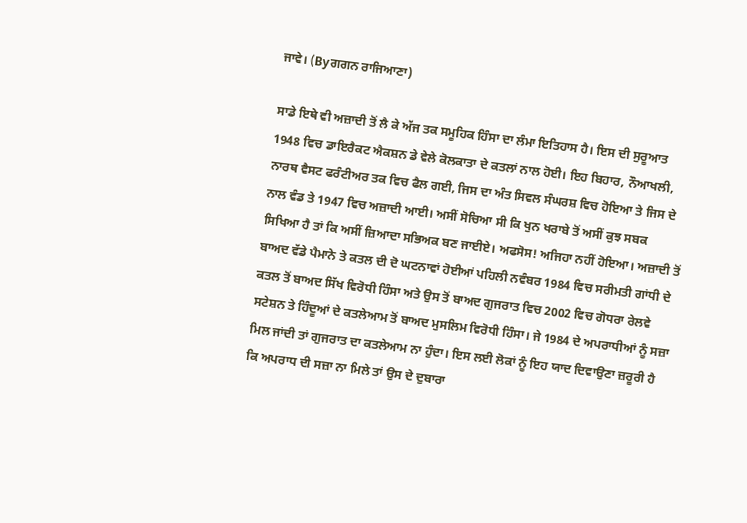ਜਾਵੇ। (Byਗਗਨ ਰਾਜਿਆਣਾ)

ਸਾਡੇ ਇਥੇ ਵੀ ਅਜ਼ਾਦੀ ਤੋਂ ਲੈ ਕੇ ਅੱਜ ਤਕ ਸਮੂਹਿਕ ਹਿੰਸਾ ਦਾ ਲੰਮਾ ਇਤਿਹਾਸ ਹੈ। ਇਸ ਦੀ ਸੁਰੂਆਤ 1948 ਵਿਚ ਡਾਇਰੈਕਟ ਐਕਸ਼ਨ ਡੇ ਵੇਲੇ ਕੋਲਕਾਤਾ ਦੇ ਕਤਲਾਂ ਨਾਲ ਹੋਈ। ਇਹ ਬਿਹਾਰ, ਨੌਆਖਲੀ, ਨਾਰਥ ਵੈਸਟ ਫਰੰਟੀਅਰ ਤਕ ਵਿਚ ਫੈਲ ਗਈ, ਜਿਸ ਦਾ ਅੰਤ ਸਿਵਲ ਸੰਘਰਸ਼ ਵਿਚ ਹੋਇਆ ਤੇ ਜਿਸ ਦੇ ਨਾਲ ਵੰਡ ਤੇ 1947 ਵਿਚ ਅਜ਼ਾਦੀ ਆਈ। ਅਸੀਂ ਸੋਚਿਆ ਸੀ ਕਿ ਖੁਨ ਖਰਾਬੇ ਤੋਂ ਅਸੀਂ ਕੁਝ ਸਬਕ ਸਿਖਿਆ ਹੈ ਤਾਂ ਕਿ ਅਸੀਂ ਜ਼ਿਆਦਾ ਸਭਿਅਕ ਬਣ ਜਾਈਏ। ਅਫਸੋਸ! ਅਜਿਹਾ ਨਹੀਂ ਹੋਇਆ। ਅਜ਼ਾਦੀ ਤੋਂ ਬਾਅਦ ਵੱਡੇ ਪੈਮਾਨੇ ਤੇ ਕਤਲ ਦੀ ਦੋ ਘਟਨਾਵਾਂ ਹੋਈਆਂ ਪਹਿਲੀ ਨਵੰਬਰ 1984 ਵਿਚ ਸਰੀਮਤੀ ਗਾਂਧੀ ਦੇ ਕਤਲ ਤੋਂ ਬਾਅਦ ਸਿੱਖ ਵਿਰੋਧੀ ਹਿੰਸਾ ਅਤੇ ਉਸ ਤੋਂ ਬਾਅਦ ਗੁਜਰਾਤ ਵਿਚ 2002 ਵਿਚ ਗੋਧਰਾ ਰੇਲਵੇ ਸਟੇਸ਼ਨ ਤੇ ਹਿੰਦੂਆਂ ਦੇ ਕਤਲੇਆਮ ਤੋਂ ਬਾਅਦ ਮੁਸਲਿਮ ਵਿਰੋਧੀ ਹਿੰਸਾ। ਜੇ 1984 ਦੇ ਅਪਰਾਧੀਆਂ ਨੂੰ ਸਜ਼ਾ ਮਿਲ ਜਾਂਦੀ ਤਾਂ ਗੁਜਰਾਤ ਦਾ ਕਤਲੇਆਮ ਨਾ ਹੁੰਦਾ। ਇਸ ਲਈ ਲੋਕਾਂ ਨੂੰ ਇਹ ਯਾਦ ਦਿਵਾਉਣਾ ਜ਼ਰੂਰੀ ਹੈ ਕਿ ਅਪਰਾਧ ਦੀ ਸਜ਼ਾ ਨਾ ਮਿਲੇ ਤਾਂ ਉਸ ਦੇ ਦੁਬਾਰਾ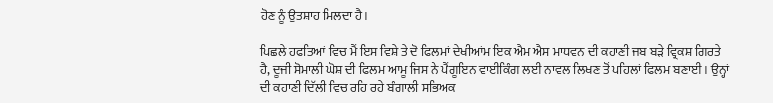ਹੋਣ ਨੂੰ ਉਤਸ਼ਾਹ ਮਿਲਦਾ ਹੈ।

ਪਿਛਲੇ ਹਫਤਿਆਂ ਵਿਚ ਮੈਂ ਇਸ ਵਿਸ਼ੇ ਤੇ ਦੋ ਫਿਲਮਾਂ ਦੇਖੀਆਂਮ ਇਕ ਐਮ ਐਸ ਮਾਧਵਨ ਦੀ ਕਹਾਣੀ ਜਬ ਬੜੇ ਵ੍ਰਿਕਸ਼ ਗਿਰਤੇ ਹੈ, ਦੂਜੀ ਸੋਮਾਲੀ ਘੋਸ਼ ਦੀ ਫਿਲਮ ਆਮੂ ਜਿਸ ਨੇ ਪੈਂਗੂਇਨ ਵਾਈਕਿੰਗ ਲਈ ਨਾਵਲ ਲਿਖਣ ਤੋਂ ਪਹਿਲਾਂ ਫਿਲਮ ਬਣਾਈ। ਉਨ੍ਹਾਂ ਦੀ ਕਹਾਣੀ ਦਿੱਲੀ ਵਿਚ ਰਹਿ ਰਹੇ ਬੰਗਾਲੀ ਸਭਿਅਕ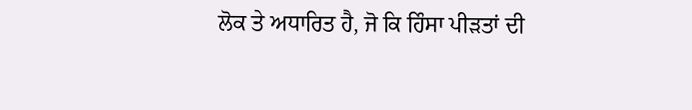ਲੋਕ ਤੇ ਅਧਾਰਿਤ ਹੈ, ਜੋ ਕਿ ਹਿੰਸਾ ਪੀੜਤਾਂ ਦੀ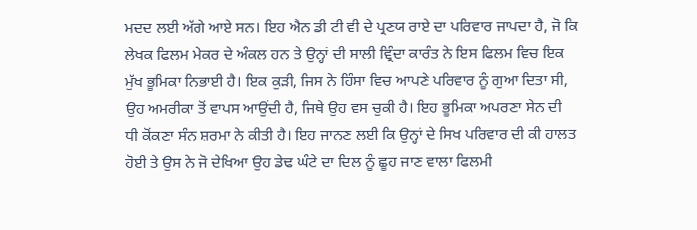ਮਦਦ ਲਈ ਅੱਗੇ ਆਏ ਸਨ। ਇਹ ਐਨ ਡੀ ਟੀ ਵੀ ਦੇ ਪ੍ਰਣਯ ਰਾਏ ਦਾ ਪਰਿਵਾਰ ਜਾਪਦਾ ਹੈ, ਜੋ ਕਿ ਲੇਖਕ ਫਿਲਮ ਮੇਕਰ ਦੇ ਅੰਕਲ ਹਨ ਤੇ ਉਨ੍ਹਾਂ ਦੀ ਸਾਲੀ ਵ੍ਰਿੰਦਾ ਕਾਰੰਤ ਨੇ ਇਸ ਫਿਲਮ ਵਿਚ ਇਕ ਮੁੱਖ ਭੂਮਿਕਾ ਨਿਭਾਈ ਹੈ। ਇਕ ਕੁੜੀ, ਜਿਸ ਨੇ ਹਿੰਸਾ ਵਿਚ ਆਪਣੇ ਪਰਿਵਾਰ ਨੂੰ ਗੁਆ ਦਿਤਾ ਸੀ, ਉਹ ਅਮਰੀਕਾ ਤੋਂ ਵਾਪਸ ਆਉਂਦੀ ਹੈ, ਜਿਥੇ ਉਹ ਵਸ ਚੁਕੀ ਹੈ। ਇਹ ਭੂਮਿਕਾ ਅਪਰਣਾ ਸੇਨ ਦੀ ਧੀ ਕੋਂਕਣਾ ਸੰਨ ਸ਼ਰਮਾ ਨੇ ਕੀਤੀ ਹੈ। ਇਹ ਜਾਨਣ ਲਈ ਕਿ ਉਨ੍ਹਾਂ ਦੇ ਸਿਖ ਪਰਿਵਾਰ ਦੀ ਕੀ ਹਾਲਤ ਹੋਈ ਤੇ ਉਸ ਨੇ ਜੋ ਦੇਖਿਆ ਉਹ ਡੇਢ ਘੰਟੇ ਦਾ ਦਿਲ ਨੂੰ ਛੂਹ ਜਾਣ ਵਾਲਾ ਫਿਲਮੀ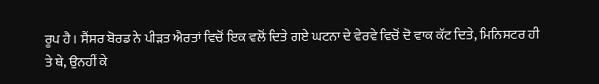ਰੂਪ ਹੈ। ਸੈਂਸਰ ਬੋਰਡ ਨੇ ਪੀੜਤ ਐਰਤਾਂ ਵਿਚੋਂ ਇਕ ਵਲੋਂ ਦਿਤੇ ਗਏ ਘਟਨਾ ਦੇ ਵੇਰਵੇ ਵਿਚੋਂ ਦੋ ਵਾਕ ਕੱਟ ਦਿਤੇ, ਮਿਨਿਸਟਰ ਹੀ ਤੇ ਥੇ, ਉਨਹੀਂ ਕੇ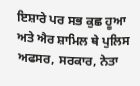ਇਸ਼ਾਰੇ ਪਰ ਸਭ ਕੁਛ ਹੂਆ ਅਤੇ ਐਰ ਸ਼ਾਮਿਲ ਥੇ ਪੁਲਿਸ ਅਫਸਰ, ਸਰਕਾਰ, ਨੇਤਾ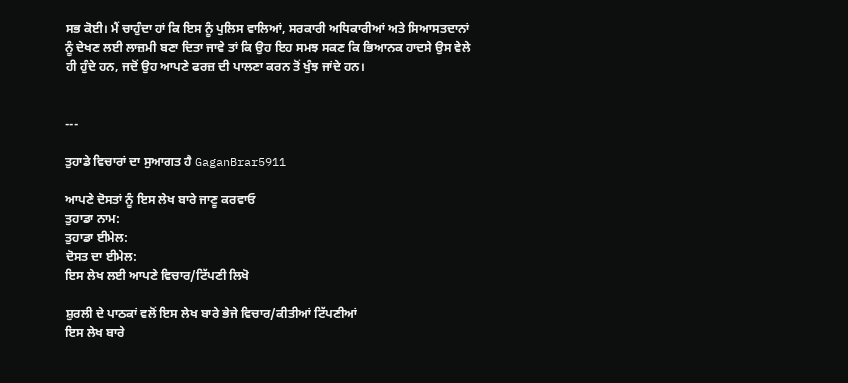ਸਭ ਕੋਈ। ਮੈਂ ਚਾਹੁੰਦਾ ਹਾਂ ਕਿ ਇਸ ਨੂੰ ਪੁਲਿਸ ਵਾਲਿਆਂ, ਸਰਕਾਰੀ ਅਧਿਕਾਰੀਆਂ ਅਤੇ ਸਿਆਸਤਦਾਨਾਂ ਨੂੰ ਦੇਖਣ ਲਈ ਲਾਜ਼ਮੀ ਬਣਾ ਦਿਤਾ ਜਾਵੇ ਤਾਂ ਕਿ ਉਹ ਇਹ ਸਮਝ ਸਕਣ ਕਿ ਭਿਆਨਕ ਹਾਦਸੇ ਉਸ ਵੇਲੇ ਹੀ ਹੁੰਦੇ ਹਨ, ਜਦੋਂ ਉਹ ਆਪਣੇ ਫਰਜ਼ ਦੀ ਪਾਲਣਾ ਕਰਨ ਤੋਂ ਖੁੰਝ ਜਾਂਦੇ ਹਨ।


---

ਤੁਹਾਡੇ ਵਿਚਾਰਾਂ ਦਾ ਸੁਆਗਤ ਹੈ GaganBrar5911

ਆਪਣੇ ਦੋਸਤਾਂ ਨੂੰ ਇਸ ਲੇਖ ਬਾਰੇ ਜਾਣੂ ਕਰਵਾਓ
ਤੁਹਾਡਾ ਨਾਮ:
ਤੁਹਾਡਾ ਈਮੇਲ:
ਦੋਸਤ ਦਾ ਈਮੇਲ:
ਇਸ ਲੇਖ ਲਈ ਆਪਣੇ ਵਿਚਾਰ/ਟਿੱਪਣੀ ਲਿਖੋ

ਸ਼ੁਰਲੀ ਦੇ ਪਾਠਕਾਂ ਵਲੋਂ ਇਸ ਲੇਖ ਬਾਰੇ ਭੇਜੇ ਵਿਚਾਰ/ਕੀਤੀਆਂ ਟਿੱਪਣੀਆਂ
ਇਸ ਲੇਖ ਬਾਰੇ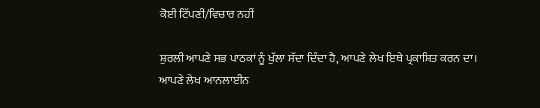ਕੋਈ ਟਿੱਪਣੀ/ਵਿਚਾਰ ਨਹੀਂ

ਸ਼ੁਰਲੀ ਆਪਣੇ ਸਭ ਪਾਠਕਾਂ ਨੂੰ ਖੁੱਲਾ ਸੱਦਾ ਦਿੰਦਾ ਹੈ, ਆਪਣੇ ਲੇਖ ਇਥੇ ਪ੍ਰਕਾਸ਼ਿਤ ਕਰਨ ਦਾ।
ਆਪਣੇ ਲੇਖ ਆਨਲਾਈਨ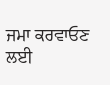ਜਮਾ ਕਰਵਾਓਣ ਲਈ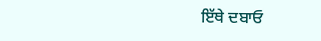ਇੱਥੇ ਦਬਾਓ